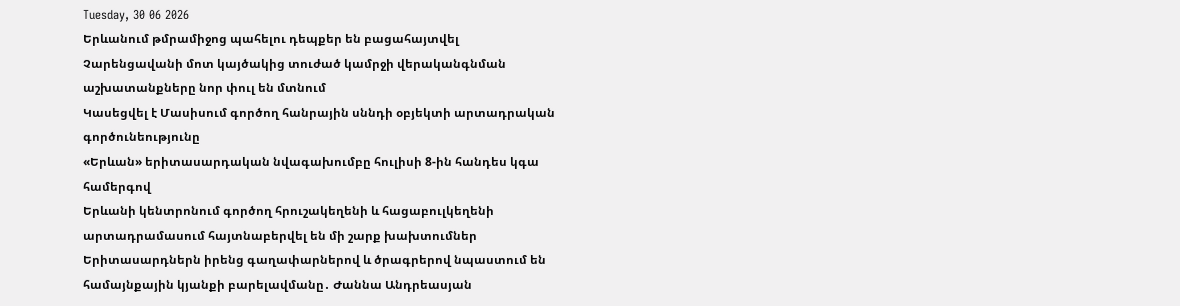Tuesday, 30 06 2026
Երևանում թմրամիջոց պահելու դեպքեր են բացահայտվել
Չարենցավանի մոտ կայծակից տուժած կամրջի վերականգնման աշխատանքները նոր փուլ են մտնում
Կասեցվել է Մասիսում գործող հանրային սննդի օբյեկտի արտադրական գործունեությունը
«Երևան» երիտասարդական նվագախումբը հուլիսի 8-ին հանդես կգա համերգով
Երևանի կենտրոնում գործող հրուշակեղենի և հացաբուլկեղենի արտադրամասում հայտնաբերվել են մի շարք խախտումներ
Երիտասարդներն իրենց գաղափարներով և ծրագրերով նպաստում են համայնքային կյանքի բարելավմանը․ Ժաննա Անդրեասյան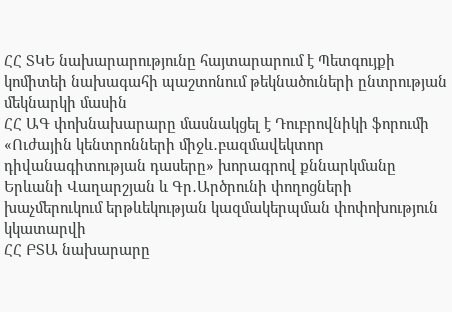ՀՀ ՏԿԵ նախարարությունը հայտարարում է Պետգույքի կոմիտեի նախագահի պաշտոնում թեկնածուների ընտրության մեկնարկի մասին
ՀՀ ԱԳ փոխնախարարը մասնակցել է Դուբրովնիկի ֆորումի «Ուժային կենտրոնների միջև․բազմավեկտոր դիվանագիտության դասերը» խորագրով քննարկմանը
Երևանի Վաղարշյան և Գր․Արծրունի փողոցների խաչմերուկում երթևեկության կազմակերպման փոփոխություն կկատարվի
ՀՀ ԲՏԱ նախարարը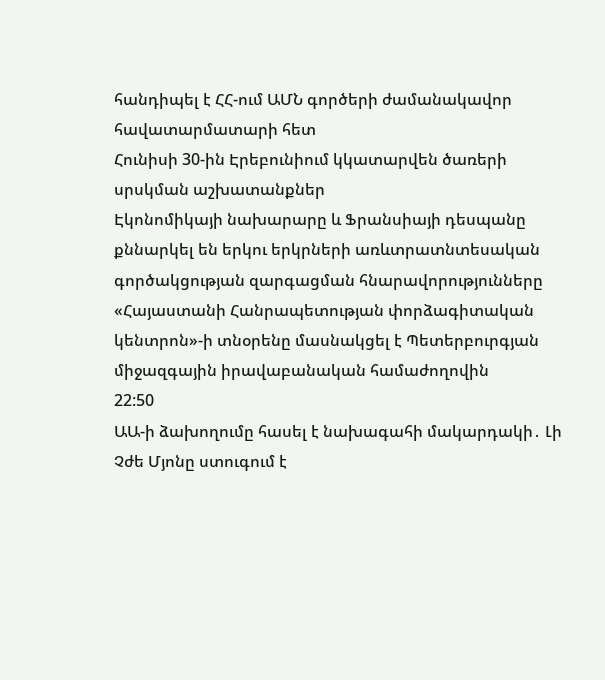հանդիպել է ՀՀ-ում ԱՄՆ գործերի ժամանակավոր հավատարմատարի հետ
Հունիսի 30-ին Էրեբունիում կկատարվեն ծառերի սրսկման աշխատանքներ
Էկոնոմիկայի նախարարը և Ֆրանսիայի դեսպանը քննարկել են երկու երկրների առևտրատնտեսական գործակցության զարգացման հնարավորությունները
«Հայաստանի Հանրապետության փորձագիտական կենտրոն»-ի տնօրենը մասնակցել է Պետերբուրգյան միջազգային իրավաբանական համաժողովին
22:50
ԱԱ-ի ձախողումը հասել է նախագահի մակարդակի․ Լի Չժե Մյոնը ստուգում է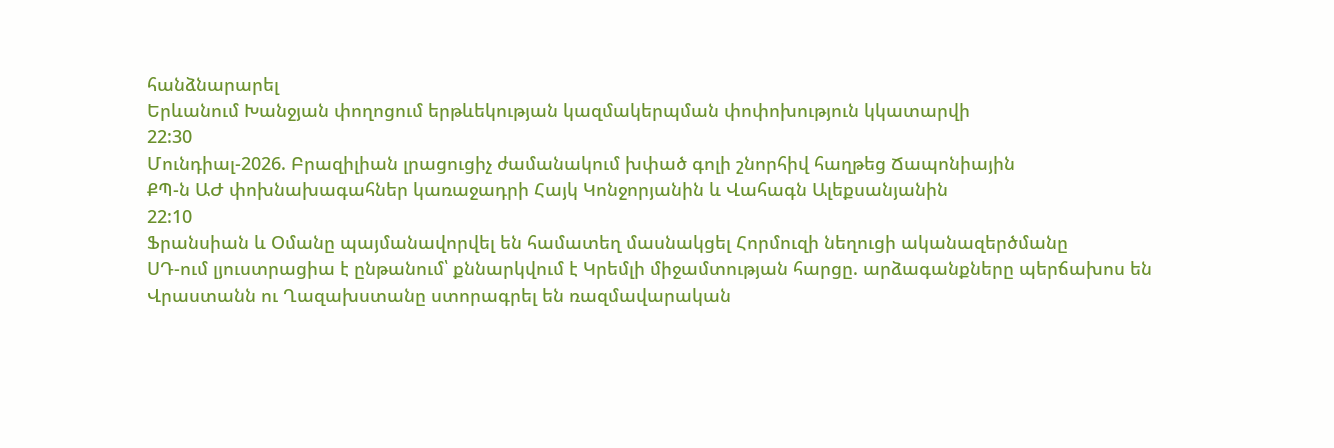հանձնարարել
Երևանում Խանջյան փողոցում երթևեկության կազմակերպման փոփոխություն կկատարվի
22:30
Մունդիալ-2026. Բրազիլիան լրացուցիչ ժամանակում խփած գոլի շնորհիվ հաղթեց Ճապոնիային
ՔՊ-ն ԱԺ փոխնախագահներ կառաջադրի Հայկ Կոնջորյանին և Վահագն Ալեքսանյանին
22:10
Ֆրանսիան և Օմանը պայմանավորվել են համատեղ մասնակցել Հորմուզի նեղուցի ականազերծմանը
ՍԴ-ում լյուստրացիա է ընթանում՝ քննարկվում է Կրեմլի միջամտության հարցը. արձագանքները պերճախոս են
Վրաստանն ու Ղազախստանը ստորագրել են ռազմավարական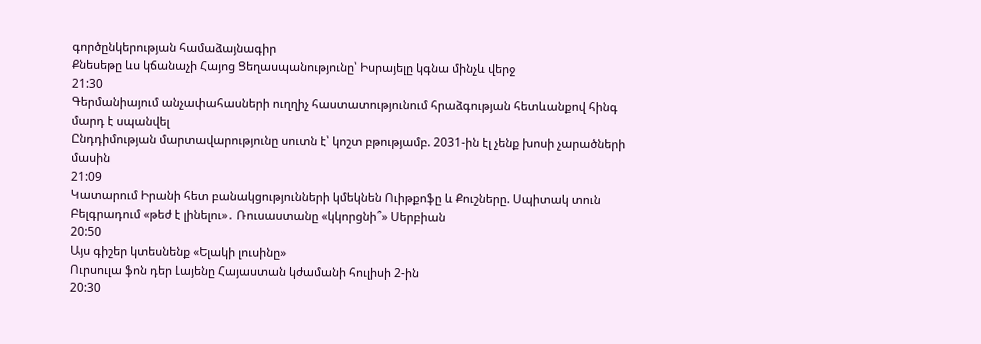գործընկերության համաձայնագիր
Քնեսեթը ևս կճանաչի Հայոց Ցեղասպանությունը՝ Իսրայելը կգնա մինչև վերջ
21:30
Գերմանիայում անչափահասների ուղղիչ հաստատությունում հրաձգության հետևանքով հինգ մարդ է սպանվել
Ընդդիմության մարտավարությունը սուտն է՝ կոշտ բթությամբ. 2031-ին էլ չենք խոսի չարածների մասին
21:09
Կատարում Իրանի հետ բանակցությունների կմեկնեն Ուիթքոֆը և Քուշները. Սպիտակ տուն
Բելգրադում «թեժ է լինելու»․ Ռուսաստանը «կկորցնի՞» Սերբիան
20:50
Այս գիշեր կտեսնենք «Ելակի լուսինը»
Ուրսուլա ֆոն դեր Լայենը Հայաստան կժամանի հուլիսի 2-ին
20:30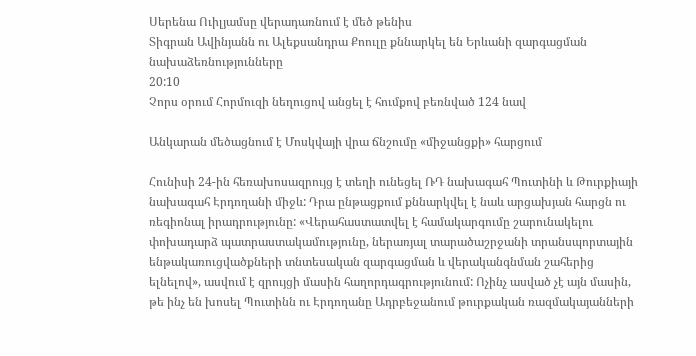Սերենա Ուիլյամսը վերադառնում է մեծ թենիս
Տիգրան Ավինյանն ու Ալեքսանդրա Քոուլը քննարկել են Երևանի զարգացման նախաձեռնությունները
20:10
Չորս օրում Հորմուզի նեղուցով անցել է հումքով բեռնված 124 նավ

Անկարան մեծացնում է Մոսկվայի վրա ճնշումը «միջանցքի» հարցում

Հունիսի 24-ին հեռախոսազրույց է տեղի ունեցել ՌԴ նախագահ Պուտինի և Թուրքիայի նախագահ Էրդողանի միջև: Դրա ընթացքում քննարկվել է նաև արցախյան հարցն ու ռեգիոնալ իրադրությունը: «Վերահաստատվել է համակարգումը շարունակելու փոխադարձ պատրաստակամությունը, ներառյալ տարածաշրջանի տրանսպորտային ենթակառուցվածքների տնտեսական զարգացման և վերականգնման շահերից ելնելով», ասվում է զրույցի մասին հաղորդագրությունում: Ոչինչ ասված չէ այն մասին, թե ինչ են խոսել Պուտինն ու Էրդողանը Ադրբեջանում թուրքական ռազմակայանների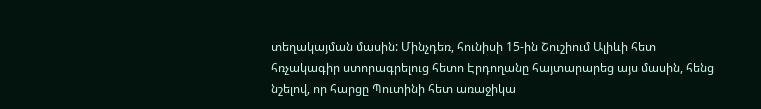տեղակայման մասին: Մինչդեռ, հունիսի 15-ին Շուշիում Ալիևի հետ հռչակագիր ստորագրելուց հետո Էրդողանը հայտարարեց այս մասին, հենց նշելով, որ հարցը Պուտինի հետ առաջիկա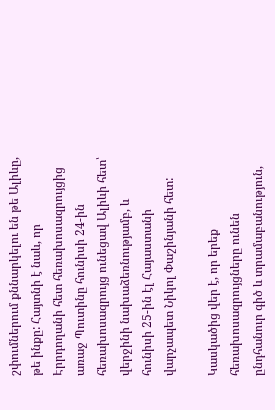շփումներում քննարկելու են թե Ալիևը, թե ինքը: Հայտնի է նաև, որ Էրրդողանի հետ հեռախոսազրույցից առաջ Պուտինը հունիսի 24-ին հեռախոսազրույց ունեցավ Ալիևի հետ՝ վերջինի նախաձեռնությամբ, և հունիսի 25-ին էլ Հայաստանի վարչապետ Նիկոլ Փաշինյանի հետ:

Կասկածից վեր է, որ երեք հեռախոսազրույցները ունեն ընդհանուր գիծ և տրամաբանություն,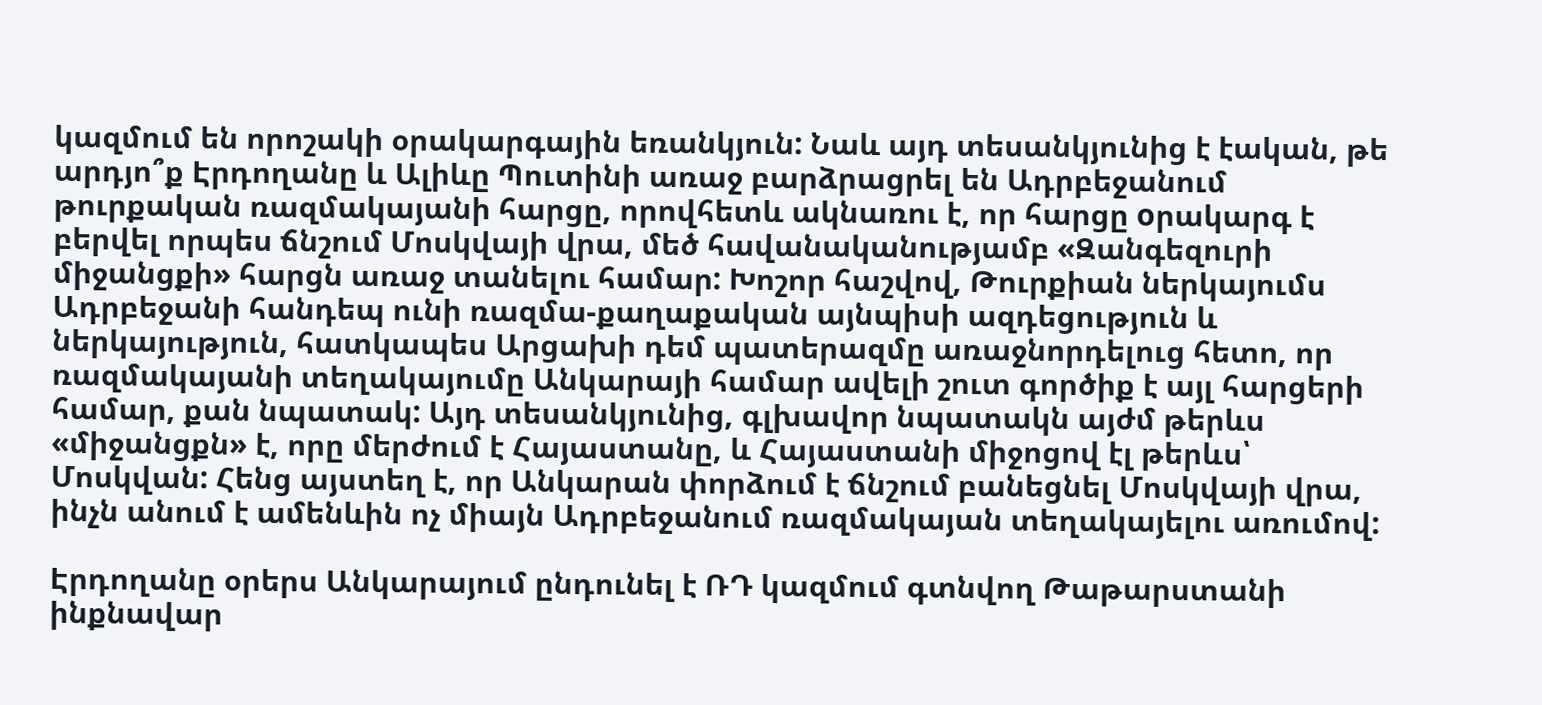կազմում են որոշակի օրակարգային եռանկյուն: Նաև այդ տեսանկյունից է էական, թե արդյո՞ք Էրդողանը և Ալիևը Պուտինի առաջ բարձրացրել են Ադրբեջանում թուրքական ռազմակայանի հարցը, որովհետև ակնառու է, որ հարցը oրակարգ է բերվել որպես ճնշում Մոսկվայի վրա, մեծ հավանականությամբ «Զանգեզուրի միջանցքի» հարցն առաջ տանելու համար: Խոշոր հաշվով, Թուրքիան ներկայումս Ադրբեջանի հանդեպ ունի ռազմա-քաղաքական այնպիսի ազդեցություն և ներկայություն, հատկապես Արցախի դեմ պատերազմը առաջնորդելուց հետո, որ ռազմակայանի տեղակայումը Անկարայի համար ավելի շուտ գործիք է այլ հարցերի համար, քան նպատակ: Այդ տեսանկյունից, գլխավոր նպատակն այժմ թերևս «միջանցքն» է, որը մերժում է Հայաստանը, և Հայաստանի միջոցով էլ թերևս՝ Մոսկվան: Հենց այստեղ է, որ Անկարան փորձում է ճնշում բանեցնել Մոսկվայի վրա, ինչն անում է ամենևին ոչ միայն Ադրբեջանում ռազմակայան տեղակայելու առումով:

Էրդողանը օրերս Անկարայում ընդունել է ՌԴ կազմում գտնվող Թաթարստանի ինքնավար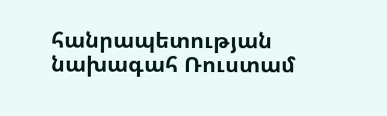հանրապետության նախագահ Ռուստամ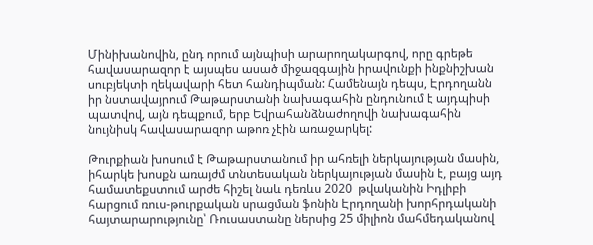Մինիխանովին, ընդ որում այնպիսի արարողակարգով, որը գրեթե հավասարազոր է այսպես ասած միջազգային իրավունքի ինքնիշխան սուբյեկտի ղեկավարի հետ հանդիպման: Համենայն դեպս, Էրդողանն իր նստավայրում Թաթարստանի նախագահին ընդունում է այդպիսի պատվով, այն դեպքում, երբ Եվրահանձնաժողովի նախագահին նույնիսկ հավասարազոր աթոռ չէին առաջարկել:

Թուրքիան խոսում է Թաթարստանում իր ահռելի ներկայության մասին, իհարկե խոսքն առայժմ տնտեսական ներկայության մասին է, բայց այդ համատեքստում արժե հիշել նաև դեռևս 2020  թվականին Իդլիբի հարցում ռուս-թուրքական սրացման ֆոնին Էրդողանի խորհրդականի հայտարարությունը՝ Ռուսաստանը ներսից 25 միլիոն մահմեդականով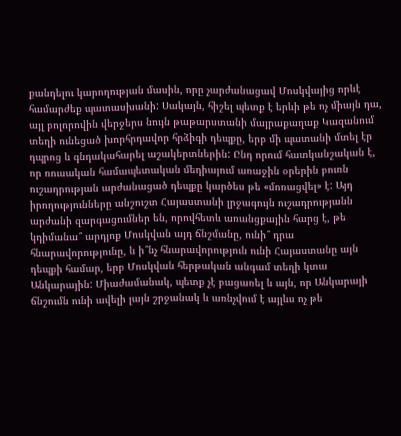քանդելու կարողության մասին, որը չարժանացավ Մոսկվայից որևէ համարժեք պատասխանի: Սակայն, հիշել պետք է երևի թե ոչ միայն դա, այլ բոլորովին վերջերս նույն թաթարստանի մայրաքաղաք Կազանում տեղի ունեցած խորհրդավոր հրձիգի դեպքը, երբ մի պատանի մտել էր դպրոց և գնդակահարել աշակերտներին: Ընդ որում հատկանշական է, որ ռուսական համապետական մեդիայում առաջին օրերին բուռն ուշադրության արժանացած դեպքը կարծես թե «մոռացվել» է: Այդ իրողությունները անշուշտ Հայաստանի լրջագույն ուշադրությանն արժանի զարգացումներ են, որովհետև առանցքային հարց է, թե կդիմանա՞ արդյոք Մոսկվան այդ ճնշմանը, ունի՞ դրա հնարավորությունը, և ի՞նչ հնարավորություն ունի Հայաստանը այն դեպքի համար, երբ Մոսկվան հերթական անգամ տեղի կտա Անկարային: Միաժամանակ, պետք չէ բացառել և այն, որ Անկարայի ճնշումն ունի ավելի լայն շրջանակ և առնչվում է այլևս ոչ թե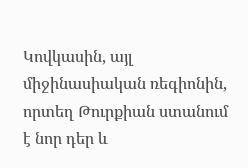Կովկասին, այլ միջինասիական ռեգիոնին, որտեղ Թուրքիան ստանում է նոր դեր և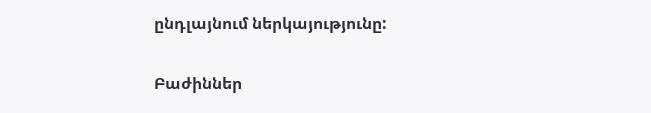ընդլայնում ներկայությունը:

Բաժիններ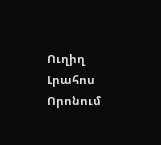Ուղիղ
Լրահոս
Որոնում